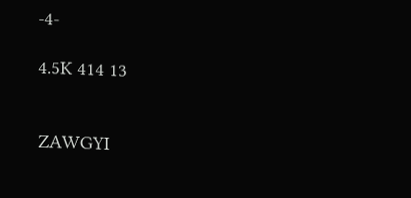-4-

4.5K 414 13


ZAWGYI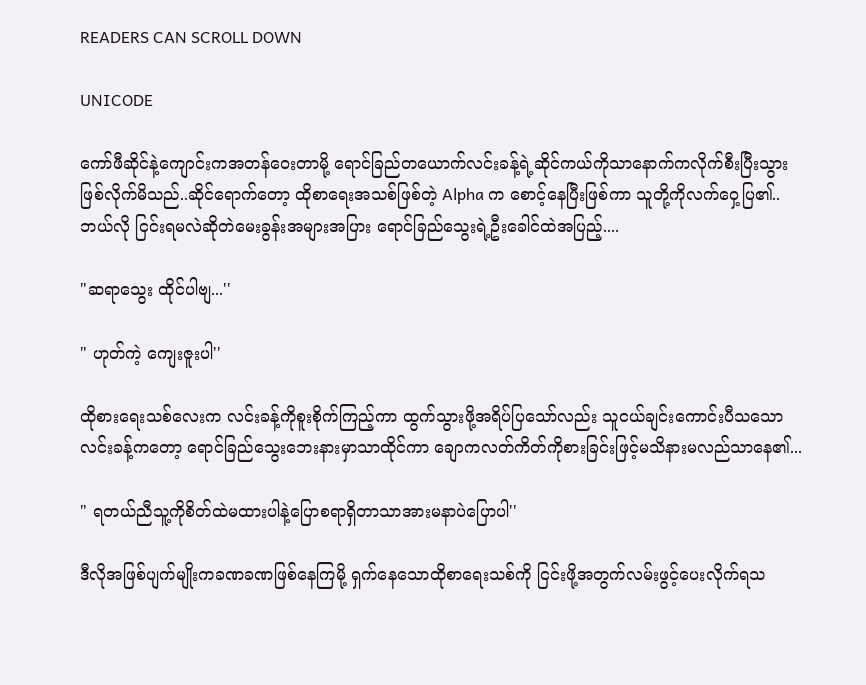READERS CAN SCROLL DOWN

UNICODE

ကော်ဖီဆိုင်နဲ့ကျောင်းကအတန်ဝေးတာမို့ ရောင်ခြည်တယောက်လင်းခန့်ရဲ့ဆိုင်ကယ်ကိုသာနောက်ကလိုက်စီးပြီးသွားဖြစ်လိုက်မိသည်..ဆိုင်ရောက်တော့ ထိုစာရေးအသစ်ဖြစ်တဲ့ Alpha က စောင့်နေပြီးဖြစ်ကာ သူတို့ကိုလက်ဝှေ့ပြ၏.. ဘယ်လို ငြင်းရမလဲဆိုတဲမေးခွန်းအများအပြား ရောင်ခြည်သွေးရဲ့ဦးခေါင်ထဲအပြည့်....

"ဆရာသွေး ထိုင်ပါဗျ...''

" ဟုတ်ကဲ့ ကျေးဇူးပါ''

ထိုစားရေးသစ်လေးက လင်းခန့်ကိုစူးစိုက်ကြည့်ကာ ထွက်သွားဖို့အရိပ်ပြသော်လည်း သူငယ်ချင်းကောင်းပီသသော လင်းခန့်ကတော့ ရောင်ခြည်သွေးဘေးနားမှာသာထိုင်ကာ ချောကလတ်ကိတ်ကိုစားခြင်းဖြင့်မသိနားမလည်သာနေ၏...

" ရတယ်ညီသူ့ကိုစိတ်ထဲမထားပါနဲ့ပြောစရာရှိတာသာအားမနာပဲပြောပါ''

ဒီလိုအဖြစ်ပျက်မျိုးကခဏခဏဖြစ်နေကြမို့ ရှက်နေသောထိုစာရေးသစ်ကို ငြင်းဖို့အတွက်လမ်းဖွင့်ပေးလိုက်ရသ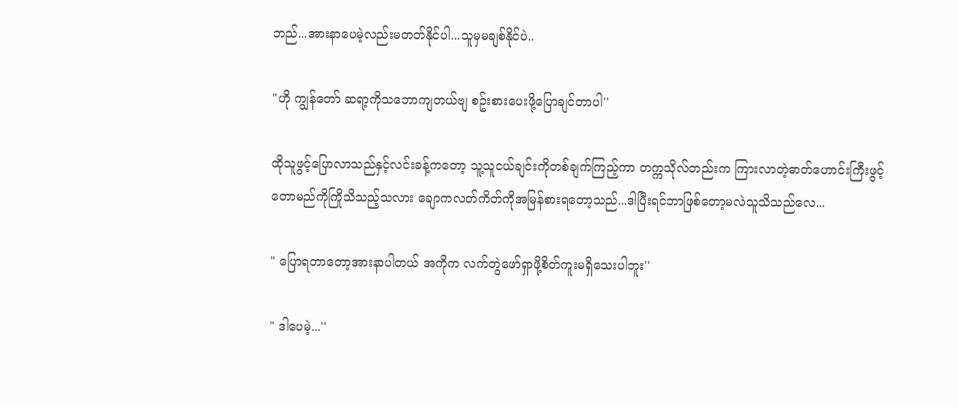ဘည်...အားနာပေမဲ့လည်းမတတ်နိုင်ပါ...သူမှမချစ်နိုင်ပဲ..

"ဟို ကျွန်တော် ဆရာ့ကိုသဘောကျတယ်ဗျ စဥ်းစားပေးဖို့ပြောချင်တာပါ''

ထိုသူဖွင့်ပြောလာသည်နှင့်လင်းခန့်ကတော့ သူ့သူငယ်ချင်းကိုတစ်ချက်ကြည့်ကာ တက္ကသိုလ်တည်းက ကြားလာတဲ့ဓာတ်ဟောင်းကြီးဖွင့်တောမည်ကိုကြိုသိသည့်သလား ချောကလတ်ကိတ်ကိုအမြန်စားရတော့သည်...ဒါပြီးရင်ဘာဖြစ်တော့မလဲသူသိသည်လေ...

" ပြောရတာတော့အားနာပါတယ် အကိုက လက်တွဲဖော်ရှာဖို့စိတ်ကူးမရှိသေးပါဘူး''

" ဒါပေမဲ့...''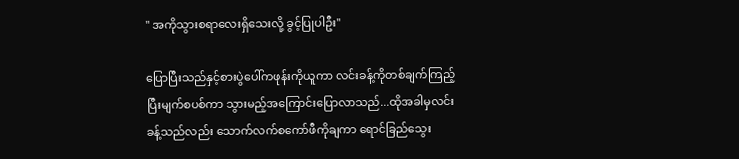" အကိုသွားစရာလေးရှိသေးလို့ ခွင့်ပြုပါဦး''

ပြောပြီးသည်နှင့်စားပွဲပေါ်ကဖုန်းကိုယူကာ လင်းခန့်ကိုတစ်ချက်ကြည့်ပြီးမျက်စပစ်ကာ သွားမည့်အကြောင်းပြောလာသည်...ထိုအခါမှလင်းခန့်သည်လည်း သောက်လက်စကော်ဖီကိုချကာ ရောင်ခြည်သွေး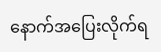နောက်အပြေးလိုက်ရ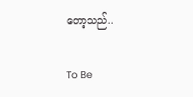တော့သည်..

To Be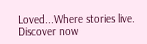Loved...Where stories live. Discover now